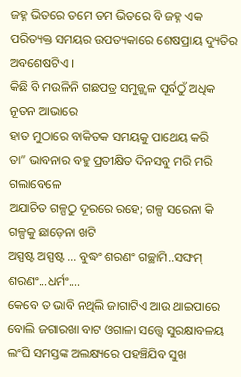ଜହ୍ନ ଭିତରେ ତମେ ତମ ଭିତରେ ବି ଜହ୍ନ ଏକ ପରିତ୍ୟକ୍ତ ସମୟର ଉପତ୍ୟକାରେ ଶେଷପ୍ରାୟ ଦ୍ୟୁତିର ଅବଶେଷଟିଏ ।
କିଛି ବି ମଉଳିନି ଗଛପତ୍ର ସମୁଜ୍ଜ୍ଵଳ ପୂର୍ବଠୁଁ ଅଧିକ ନୂତନ ଆଭାରେ
ହାତ ମୁଠାରେ ବାକିତକ ସମୟକୁ ପାଥେୟ କରି
ତା” ଭାବନାର ବହୁ ପ୍ରତୀକ୍ଷିତ ଦିନସବୁ ମରି ମରି ଗଲାବେଳେ
ଅଯାଚିତ ଗଳ୍ପଠୁ ଦୂରରେ ରହେ; ଗଳ୍ପ ସରେନା କି ଗଳ୍ପକୁ ଛାଡ଼େନା ଖଟି
ଅସ୍ପଷ୍ଟ ଅସ୍ପଷ୍ଟ ... ବୁଦ୍ଧଂ ଶରଣଂ ଗଚ୍ଛାମି..ସଙ୍ଘମ୍ ଶରଣଂ...ଧର୍ମଂ....
କେବେ ତ ଭାବି ନଥିଲି ଜାଗାଟିଏ ଆଉ ଥାଇପାରେ ବୋଲି ଜଗାରଖା ବାଟ ଓଗାଳା ସତ୍ତ୍ୱେ ସୁରକ୍ଷାବଳୟ ଲଂଘି ସମସ୍ତଙ୍କ ଅଲକ୍ଷ୍ୟରେ ପହଞ୍ଚିଯିବ ସୁଖ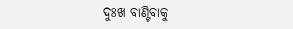ଦୁଃଖ ବାଣ୍ଟିବାକୁ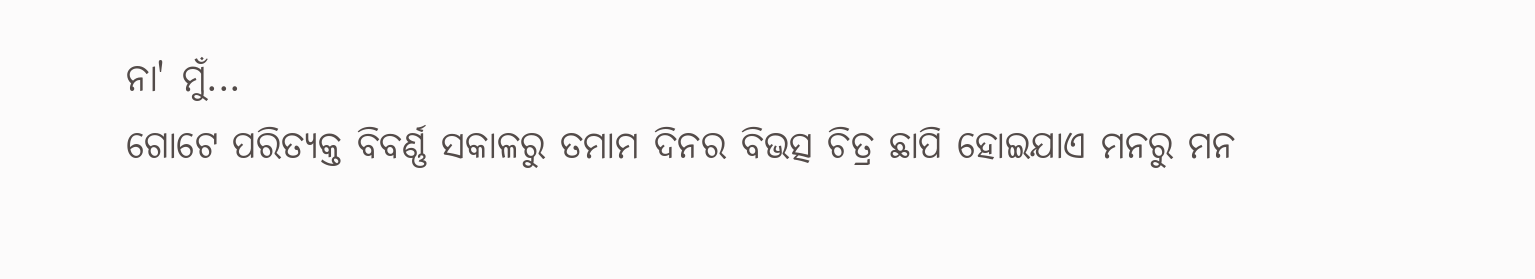ନା' ମୁଁ...
ଗୋଟେ ପରିତ୍ୟକ୍ତ ବିବର୍ଣ୍ଣ ସକାଳରୁ ତମାମ ଦିନର ବିଭତ୍ସ ଚିତ୍ର ଛାପି ହୋଇଯାଏ ମନରୁ ମନ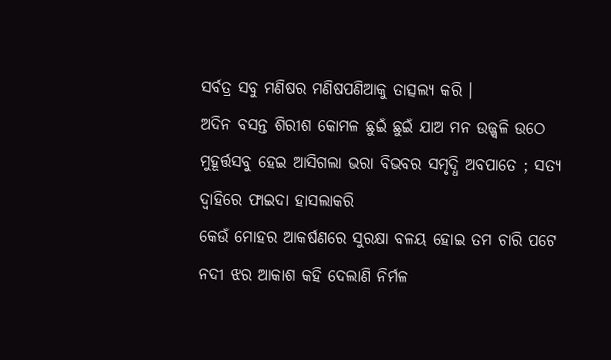ସର୍ବତ୍ର ସବୁ ମଣିଷର ମଣିଷପଣିଆକୁ ତାତ୍ସଲ୍ୟ କରି ।
ଅଦିନ ବସନ୍ତ ଶିରୀଶ କୋମଳ ଛୁଇଁ ଛୁଇଁ ଯାଅ ମନ ଉଜ୍ଜ୍ୱଳି ଉଠେ ମୁହୂର୍ତ୍ତସବୁ ହେଇ ଆସିଗଲା ଭରା ବିଭବର ସମୃଦ୍ଧି ଅବପାତେ ; ସତ୍ୟ ଦ୍ବାହିରେ ଫାଇଦା ହାସଲାକରି
କେଉଁ ମୋହର ଆକର୍ଷଣରେ ସୁରକ୍ଷା ବଳୟ ହୋଇ ତମ ଚାରି ପଟେ
ନଦୀ ଝର ଆକାଶ କହି ଦେଲାଣି ନିର୍ମଳ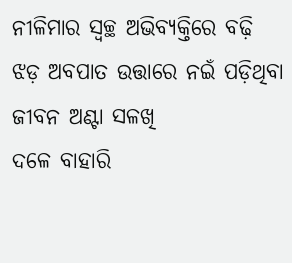ନୀଳିମାର ସ୍ୱଚ୍ଛ ଅଭିବ୍ୟକ୍ତିରେ ବଢ଼ି ଝଡ଼ ଅବପାତ ଉତ୍ତାରେ ନଇଁ ପଡ଼ିଥିବା ଜୀବନ ଅଣ୍ଟା ସଳଖି
ଦଳେ ବାହାରି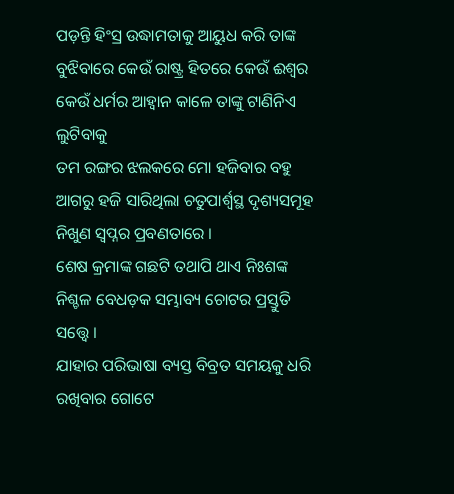ପଡ଼ନ୍ତି ହିଂସ୍ର ଉଦ୍ଧାମତାକୁ ଆୟୁଧ କରି ତାଙ୍କ ବୁଝିବାରେ କେଉଁ ରାଷ୍ଟ୍ର ହିତରେ କେଉଁ ଈଶ୍ୱର କେଉଁ ଧର୍ମର ଆହ୍ୱାନ କାଳେ ତାଙ୍କୁ ଟାଣିନିଏ ଲୁଟିବାକୁ
ତମ ରଙ୍ଗର ଝଲକରେ ମୋ ହଜିବାର ବହୁ ଆଗରୁ ହଜି ସାରିଥିଲା ଚତୁପାର୍ଶ୍ୱସ୍ଥ ଦୃଶ୍ୟସମୂହ ନିଖୁଣ ସ୍ୱପ୍ନର ପ୍ରବଣତାରେ ।
ଶେଷ କ୍ରମାଙ୍କ ଗଛଟି ତଥାପି ଥାଏ ନିଃଶଙ୍କ ନିଶ୍ଚଳ ବେଧଡ଼କ ସମ୍ଭାବ୍ୟ ଚୋଟର ପ୍ରସ୍ତୁତି ସତ୍ତ୍ୱେ ।
ଯାହାର ପରିଭାଷା ବ୍ୟସ୍ତ ବିବ୍ରତ ସମୟକୁ ଧରି ରଖିବାର ଗୋଟେ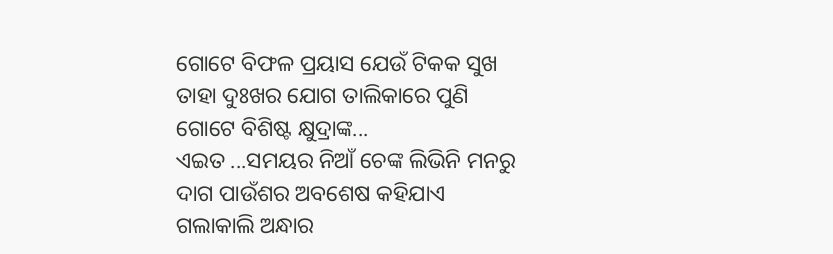ଗୋଟେ ବିଫଳ ପ୍ରୟାସ ଯେଉଁ ଟିକକ ସୁଖ ତାହା ଦୁଃଖର ଯୋଗ ତାଲିକାରେ ପୁଣି ଗୋଟେ ବିଶିଷ୍ଟ କ୍ଷୁଦ୍ରାଙ୍କ...
ଏଇତ ...ସମୟର ନିଆଁ ଚେଙ୍କ ଲିଭିନି ମନରୁ ଦାଗ ପାଉଁଶର ଅବଶେଷ କହିଯାଏ ଗଲାକାଲି ଅନ୍ଧାର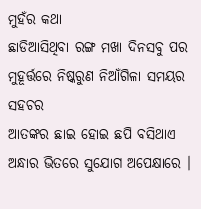ମୁହଁର କଥା
ଛାଡିଆସିଥିବା ରଙ୍ଗ ମଖା ଦିନସବୁ ପର ମୁହୂର୍ତ୍ତରେ ନିଷ୍କରୁଣ ନିଆଁଗିଳା ସମୟର ସହଚର
ଆତଙ୍କର ଛାଇ ହୋଇ ଛପି ବସିଥାଏ ଅନ୍ଧାର ଭିତରେ ସୁଯୋଗ ଅପେକ୍ଷାରେ ।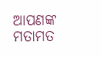ଆପଣଙ୍କ ମତାମତ